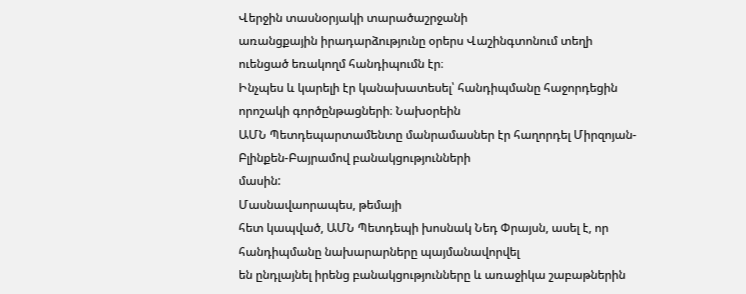Վերջին տասնօրյակի տարածաշրջանի
առանցքային իրադարձությունը օրերս Վաշինգտոնում տեղի ուենցած եռակողմ հանդիպումն էր։
Ինչպես և կարելի էր կանախատեսել՝ հանդիպմանը հաջորդեցին որոշակի գործընթացների։ Նախօրեին
ԱՄՆ Պետդեպարտամենտը մանրամասներ էր հաղորդել Միրզոյան-Բլինքեն-Բայրամով բանակցությունների
մասին:
Մասնավաորապես, թեմայի
հետ կապված, ԱՄՆ Պետդեպի խոսնակ Նեդ Փրայսն, ասել է, որ հանդիպմանը նախարարները պայմանավորվել
են ընդլայնել իրենց բանակցությունները և առաջիկա շաբաթներին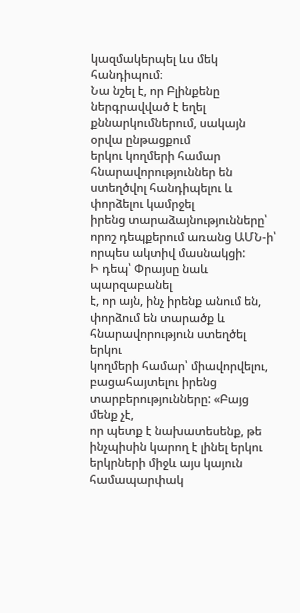կազմակերպել ևս մեկ հանդիպում։
Նա նշել է, որ Բլինքենը ներգրավված է եղել քննարկումներում, սակայն օրվա ընթացքում
երկու կողմերի համար հնարավորություններ են ստեղծվոլ հանդիպելու և փորձելու կամրջել
իրենց տարաձայնությունները՝ որոշ դեպքերում առանց ԱՄՆ-ի՝ որպես ակտիվ մասնակցի:
Ի դեպ՝ Փրայսը նաև պարզաբանել
է, որ այն, ինչ իրենք անում են, փորձում են տարածք և հնարավորություն ստեղծել երկու
կողմերի համար՝ միավորվելու, բացահայտելու իրենց տարբերությունները: «Բայց մենք չէ,
որ պետք է նախատեսենք, թե ինչպիսին կարող է լինել երկու երկրների միջև այս կայուն համապարփակ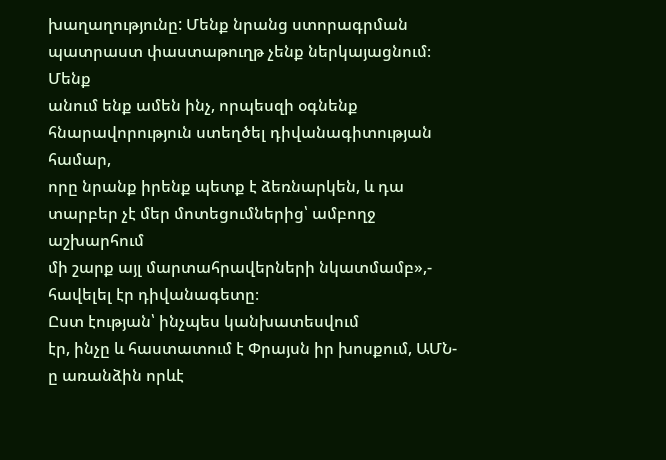խաղաղությունը: Մենք նրանց ստորագրման պատրաստ փաստաթուղթ չենք ներկայացնում։ Մենք
անում ենք ամեն ինչ, որպեսզի օգնենք հնարավորություն ստեղծել դիվանագիտության համար,
որը նրանք իրենք պետք է ձեռնարկեն, և դա տարբեր չէ մեր մոտեցումներից՝ ամբողջ աշխարհում
մի շարք այլ մարտահրավերների նկատմամբ»,- հավելել էր դիվանագետը։
Ըստ էության՝ ինչպես կանխատեսվում
էր, ինչը և հաստատում է Փրայսն իր խոսքում, ԱՄՆ-ը առանձին որևէ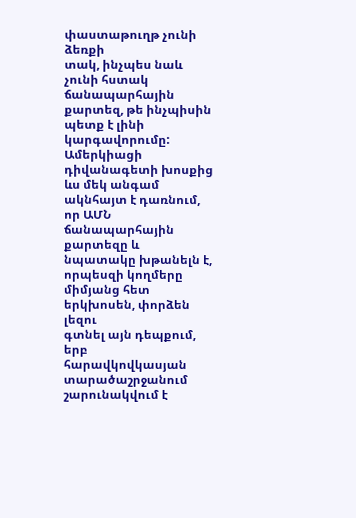փաստաթուղթ չունի ձեռքի
տակ, ինչպես նաև չունի հստակ ճանապարհային քարտեզ, թե ինչպիսին պետք է լինի կարգավորումը:
Ամերկիացի դիվանագետի խոսքից ևս մեկ անգամ ակնհայտ է դառնում, որ ԱՄՆ ճանապարհային
քարտեզը և նպատակը խթանելն է, որպեսզի կողմերը միմյանց հետ երկխոսեն, փորձեն լեզու
գտնել այն դեպքում, երբ հարավկովկասյան տարածաշրջանում շարունակվում է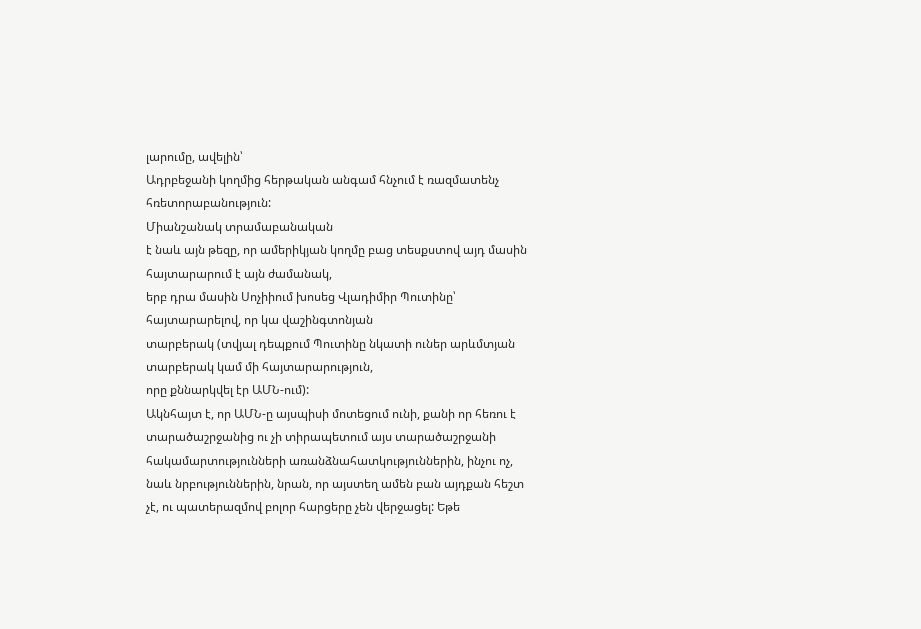լարումը, ավելին՝
Ադրբեջանի կողմից հերթական անգամ հնչում է ռազմատենչ հռետորաբանություն:
Միանշանակ տրամաբանական
է նաև այն թեզը, որ ամերիկյան կողմը բաց տեսքստով այդ մասին հայտարարում է այն ժամանակ,
երբ դրա մասին Սոչիիում խոսեց Վլադիմիր Պուտինը՝ հայտարարելով, որ կա վաշինգտոնյան
տարբերակ (տվյալ դեպքում Պուտինը նկատի ուներ արևմտյան տարբերակ կամ մի հայտարարություն,
որը քննարկվել էր ԱՄՆ-ում):
Ակնհայտ է, որ ԱՄՆ-ը այսպիսի մոտեցում ունի, քանի որ հեռու է տարածաշրջանից ու չի տիրապետում այս տարածաշրջանի հակամարտությունների առանձնահատկություններին, ինչու ոչ, նաև նրբություններին, նրան, որ այստեղ ամեն բան այդքան հեշտ չէ, ու պատերազմով բոլոր հարցերը չեն վերջացել: Եթե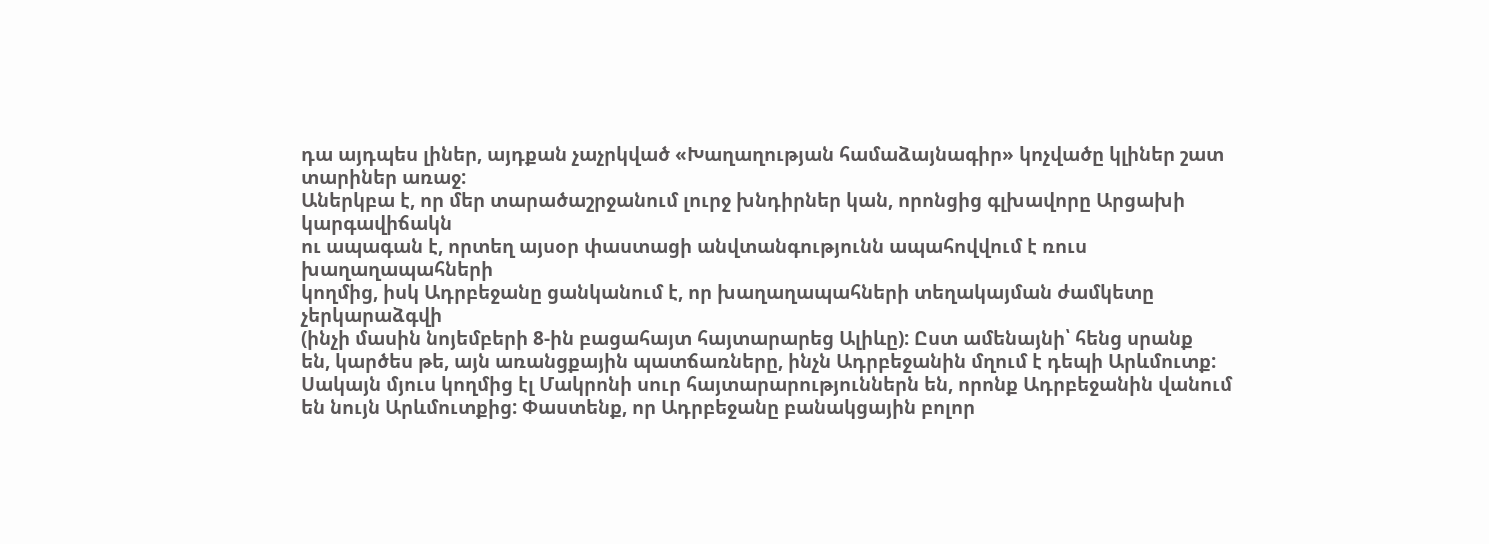դա այդպես լիներ, այդքան չաչրկված «Խաղաղության համաձայնագիր» կոչվածը կլիներ շատ տարիներ առաջ:
Աներկբա է, որ մեր տարածաշրջանում լուրջ խնդիրներ կան, որոնցից գլխավորը Արցախի կարգավիճակն
ու ապագան է, որտեղ այսօր փաստացի անվտանգությունն ապահովվում է ռուս խաղաղապահների
կողմից, իսկ Ադրբեջանը ցանկանում է, որ խաղաղապահների տեղակայման ժամկետը չերկարաձգվի
(ինչի մասին նոյեմբերի 8-ին բացահայտ հայտարարեց Ալիևը): Ըստ ամենայնի՝ հենց սրանք
են, կարծես թե, այն առանցքային պատճառները, ինչն Ադրբեջանին մղում է դեպի Արևմուտք:
Սակայն մյուս կողմից էլ Մակրոնի սուր հայտարարություններն են, որոնք Ադրբեջանին վանում
են նույն Արևմուտքից: Փաստենք, որ Ադրբեջանը բանակցային բոլոր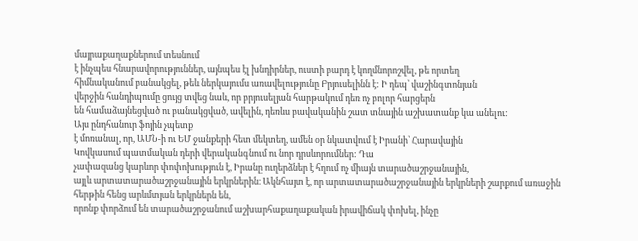մայրաքաղաքներում տեսնում
է ինչպես հնարավորություններ, այնպես էլ խնդիրներ, ուստի բարդ է կողմնորոշվել, թե որտեղ
հիմնականում բանակցել, թեև ներկայումս առավելությունը Բրյուսելինն է: Ի դեպ՝ վաշինգտոնյան
վերջին հանդիպումը ցույց տվեց նաև, որ բրյուսելյան հարթակում դեռ ոչ բոլոր հարցերն
են համաձայնեցված ու բանակցված, ավելին, դեռևս բավականին շատ տնային աշխատանք կա անելու:
Այս ընդհանուր ֆոյին չպետք
է մոռանալ, որ, ԱՄՆ-ի ու ԵՄ ջանքերի հետ մեկտեղ, ամեն օր նկատվում է Իրանի՝ Հարավային
Կովկասում պատմական դերի վերականգնում ու նոր դրսևորումներ: Դա
չափազանց կարևոր փոփոխություն է, Իրանը ուղերձներ է հղում ոչ միայն տարածաշրջանային,
այլև արտատարածաշրջանային երկրներին։ Ակնհայտ է, որ արտատարածաշրջանային երկրների շարքում առաջին հերթին հենց արևմտյան երկրներն են,
որոնք փորձում են տարածաշրջանում աշխարհաքաղաքական իրավիճակ փոխել, ինչը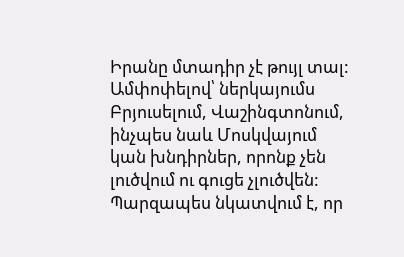Իրանը մտադիր չէ թույլ տալ:
Ամփոփելով՝ ներկայումս Բրյուսելում, Վաշինգտոնում, ինչպես նաև Մոսկվայում
կան խնդիրներ, որոնք չեն լուծվում ու գուցե չլուծվեն: Պարզապես նկատվում է, որ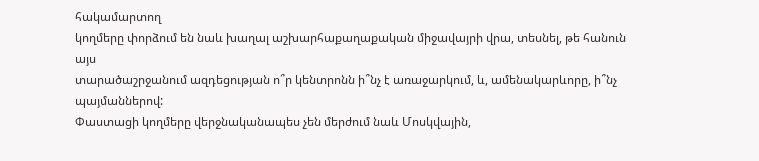հակամարտող
կողմերը փորձում են նաև խաղալ աշխարհաքաղաքական միջավայրի վրա, տեսնել, թե հանուն այս
տարածաշրջանում ազդեցության ո՞ր կենտրոնն ի՞նչ է առաջարկում, և, ամենակարևորը, ի՞նչ պայմաններով:
Փաստացի կողմերը վերջնականապես չեն մերժում նաև Մոսկվային,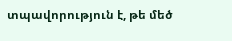տպավորություն է, թե մեծ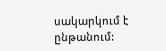սակարկում է ընթանում: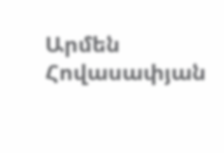Արմեն Հովասափյան